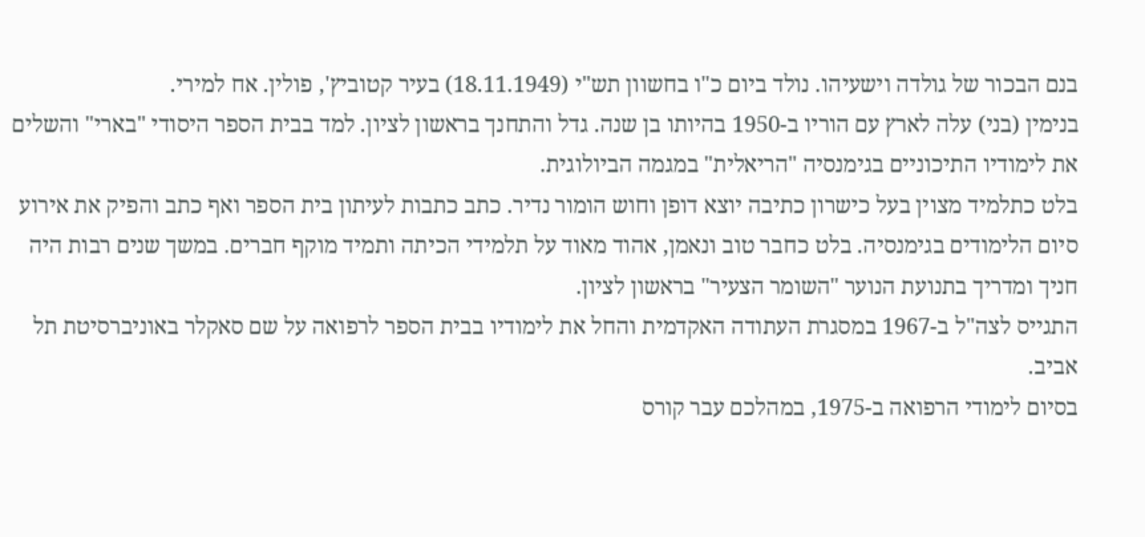בנם הבכור של גולדה וישעיהו. נולד ביום כ"ו בחשוון תש"י (18.11.1949) בעיר קטוביץ', פולין. אח למירי.
בנימין (בני) עלה לארץ עם הוריו ב-1950 בהיותו בן שנה. גדל והתחנך בראשון לציון. למד בבית הספר היסודי "בארי" והשלים את לימודיו התיכוניים בגימנסיה "הריאלית" במגמה הביולוגית.
בלט כתלמיד מצוין בעל כישרון כתיבה יוצא דופן וחוש הומור נדיר. כתב כתבות לעיתון בית הספר ואף כתב והפיק את אירוע סיום הלימודים בגימנסיה. בלט כחבר טוב ונאמן, אהוד מאוד על תלמידי הכיתה ותמיד מוקף חברים. במשך שנים רבות היה חניך ומדריך בתנועת הנוער "השומר הצעיר" בראשון לציון.
התגייס לצה"ל ב-1967 במסגרת העתודה האקדמית והחל את לימודיו בבית הספר לרפואה על שם סאקלר באוניברסיטת תל אביב.
בסיום לימודי הרפואה ב-1975, במהלכם עבר קורס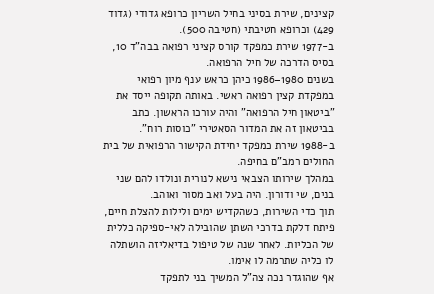קצינים, שירת בסיני בחיל השריון כרופא גדודי (גדוד 429) וכרופא חטיבתי (חטיבה 500).
ב-1977 שירת כמפקד קורס קציני רפואה בבה"ד 10, בסיס הדרכה של חיל הרפואה.
בשנים 1980–1986 כיהן כראש ענף מיון רפואי במפקדת קצין רפואה ראשי. באותה תקופה ייסד את "ביטאון חיל הרפואה" והיה עורכו הראשון. כתב בביטאון זה את המדור הסאטירי "כוסות רוח".
ב-1988 שירת כמפקד יחידת הקישור הרפואית של בית החולים רמב"ם בחיפה.
במהלך שירותו הצבאי נישא לנורית ונולדו להם שני בנים, שי ודורון. היה בעל ואב מסור ואוהב.
תוך כדי השירות, כשהקדיש ימים ולילות להצלת חיים, פיתח דלקת בדרכי השתן שהובילה לאי-ספיקה כללית של הכליות. לאחר שנה של טיפול בדיאליזה הושתלה לו כליה שתרמה לו אימו.
אף שהוגדר נכה צה"ל המשיך בני לתפקד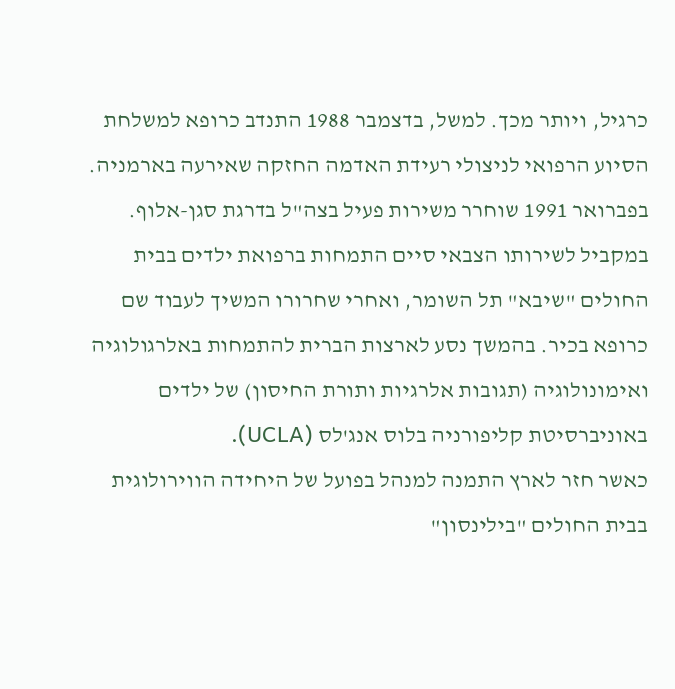כרגיל, ויותר מכך. למשל, בדצמבר 1988 התנדב כרופא למשלחת הסיוע הרפואי לניצולי רעידת האדמה החזקה שאירעה בארמניה.
בפברואר 1991 שוחרר משירות פעיל בצה"ל בדרגת סגן-אלוף.
במקביל לשירותו הצבאי סיים התמחות ברפואת ילדים בבית החולים "שיבא" תל השומר, ואחרי שחרורו המשיך לעבוד שם כרופא בכיר. בהמשך נסע לארצות הברית להתמחות באלרגולוגיה ואימונולוגיה (תגובות אלרגיות ותורת החיסון) של ילדים באוניברסיטת קליפורניה בלוס אנג'לס (UCLA).
כאשר חזר לארץ התמנה למנהל בפועל של היחידה הווירולוגית בבית החולים "בילינסון"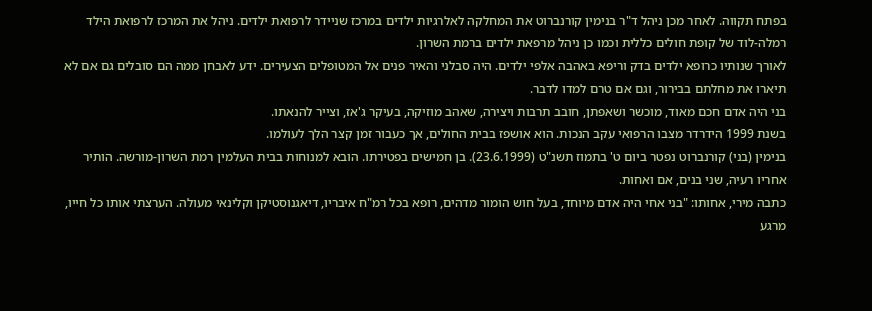בפתח תקווה. לאחר מכן ניהל ד"ר בנימין קורנברוט את המחלקה לאלרגיות ילדים במרכז שניידר לרפואת ילדים. ניהל את המרכז לרפואת הילד רמלה-לוד של קופת חולים כללית וכמו כן ניהל מרפאת ילדים ברמת השרון.
לאורך שנותיו כרופא ילדים בדק וריפא באהבה אלפי ילדים. היה סבלני והאיר פנים אל המטופלים הצעירים. ידע לאבחן ממה הם סובלים גם אם לא תיארו את מחלתם בבירור, וגם אם טרם למדו לדבר.
בני היה אדם חכם מאוד, מוכשר ושאפתן, חובב תרבות ויצירה, שאהב מוזיקה, בעיקר ג'אז, וצייר להנאתו.
בשנת 1999 הידרדר מצבו הרפואי עקב הנכות. הוא אושפז בבית החולים, אך כעבור זמן קצר הלך לעולמו.
בנימין (בני) קורנברוט נפטר ביום ט' בתמוז תשנ"ט (23.6.1999). בן חמישים בפטירתו. הובא למנוחות בבית העלמין רמת השרון-מורשה. הותיר אחריו רעיה, שני בנים, אם ואחות.
כתבה מירי, אחותו: "בני אחי היה אדם מיוחד, בעל חוש הומור מדהים, רופא בכל רמ"ח איבריו, דיאגנוסטיקן וקלינאי מעולה. הערצתי אותו כל חייו, מרגע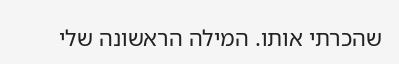שהכרתי אותו. המילה הראשונה שלי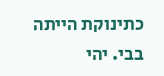כתינוקת הייתה בבי. יהי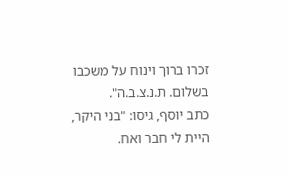זכרו ברוך וינוח על משכבו בשלום. ת.נ.צ.ב.ה".
כתב יוסף, גיסו: "בני היקר, היית לי חבר ואח.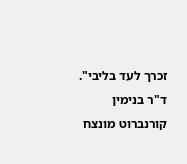זכרך לעד בליבי".
ד"ר בנימין קורנברוט מונצח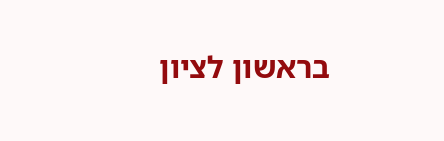בראשון לציון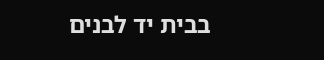בבית יד לבנים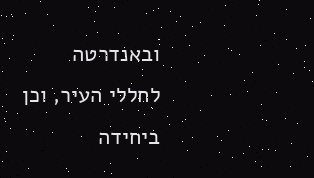ובאנדרטה לחללי העיר, וכן ביחידה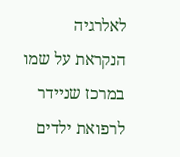לאלרגיה הנקראת על שמו במרכז שניידר לרפואת ילדים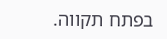בפתח תקווה.